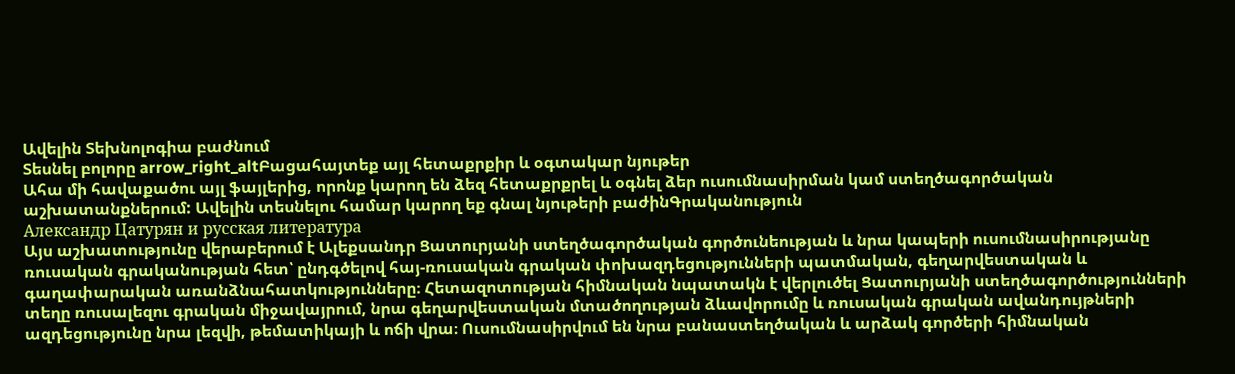Ավելին Տեխնոլոգիա բաժնում
Տեսնել բոլորը arrow_right_altԲացահայտեք այլ հետաքրքիր և օգտակար նյութեր
Ահա մի հավաքածու այլ ֆայլերից, որոնք կարող են ձեզ հետաքրքրել և օգնել ձեր ուսումնասիրման կամ ստեղծագործական աշխատանքներում: Ավելին տեսնելու համար կարող եք գնալ նյութերի բաժինԳրականություն
Александр Цатурян и русская литература
Այս աշխատությունը վերաբերում է Ալեքսանդր Ցատուրյանի ստեղծագործական գործունեության և նրա կապերի ուսումնասիրությանը ռուսական գրականության հետ՝ ընդգծելով հայ-ռուսական գրական փոխազդեցությունների պատմական, գեղարվեստական և գաղափարական առանձնահատկությունները։ Հետազոտության հիմնական նպատակն է վերլուծել Ցատուրյանի ստեղծագործությունների տեղը ռուսալեզու գրական միջավայրում, նրա գեղարվեստական մտածողության ձևավորումը և ռուսական գրական ավանդույթների ազդեցությունը նրա լեզվի, թեմատիկայի և ոճի վրա։ Ուսումնասիրվում են նրա բանաստեղծական և արձակ գործերի հիմնական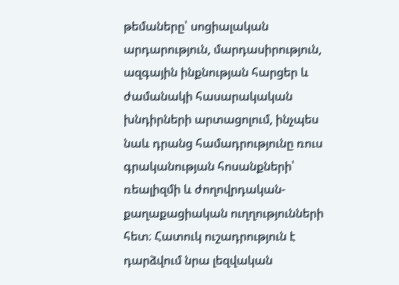թեմաները՝ սոցիալական արդարություն, մարդասիրություն, ազգային ինքնության հարցեր և ժամանակի հասարակական խնդիրների արտացոլում, ինչպես նաև դրանց համադրությունը ռուս գրականության հոսանքների՝ ռեալիզմի և ժողովրդական-քաղաքացիական ուղղությունների հետ։ Հատուկ ուշադրություն է դարձվում նրա լեզվական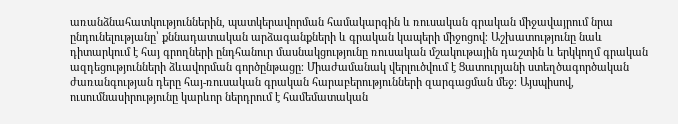առանձնահատկություններին, պատկերավորման համակարգին և ռուսական գրական միջավայրում նրա ընդունելությանը՝ քննադատական արձագանքների և գրական կապերի միջոցով։ Աշխատությունը նաև դիտարկում է հայ գրողների ընդհանուր մասնակցությունը ռուսական մշակութային դաշտին և երկկողմ գրական ազդեցությունների ձևավորման գործընթացը։ Միաժամանակ վերլուծվում է Ցատուրյանի ստեղծագործական ժառանգության դերը հայ-ռուսական գրական հարաբերությունների զարգացման մեջ։ Այսպիսով, ուսումնասիրությունը կարևոր ներդրում է համեմատական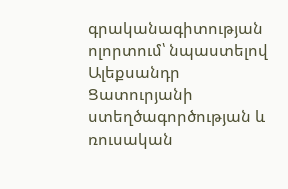գրականագիտության ոլորտում՝ նպաստելով Ալեքսանդր Ցատուրյանի ստեղծագործության և ռուսական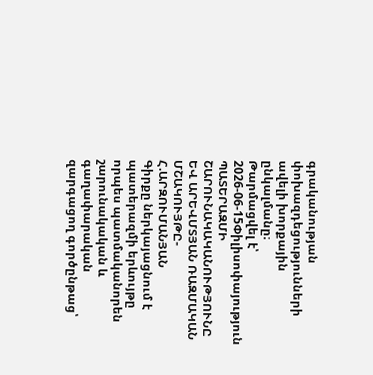գրականության փոխազդեցությունների ավելի խորքային ընկալմանը։
Թարմացվել է՝ 2026-06-15Փիլիսոփայություն
ՊԱՏԵՐԱԶՄԻ ՇԱՐՈՒՆԱԿԱԿԱՆՈՒԹՅՈՒՆԸ ԵՎ ԱՐԵՎՄՏՅԱՆ ՌԱԶՄԱԿԱՆ ՄՇԱԿՈՒՅԹԸ-Հ.ԱՐԶՈՒՄԱՆՅԱՆ
Գիրքը ներկայացնում է պատերազմի երևույթը որպես պատմականորեն շարունակական և գաղափարական զարգացող գործընթաց՝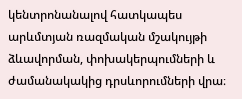կենտրոնանալով հատկապես արևմտյան ռազմական մշակույթի ձևավորման, փոխակերպումների և ժամանակակից դրսևորումների վրա։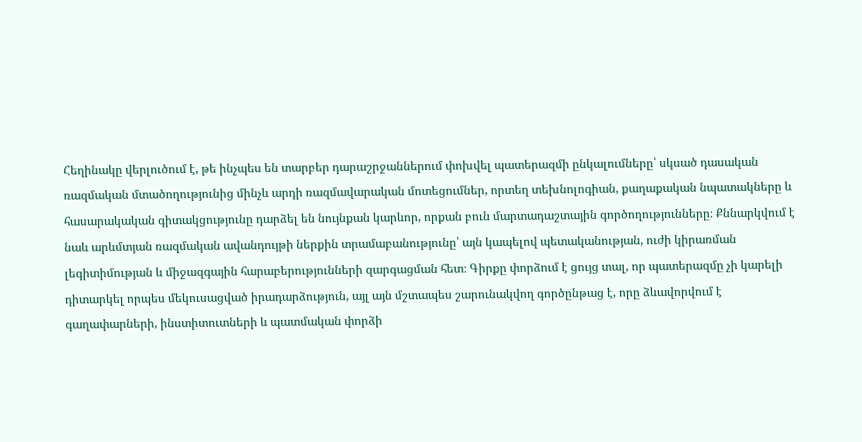Հեղինակը վերլուծում է, թե ինչպես են տարբեր դարաշրջաններում փոխվել պատերազմի ընկալումները՝ սկսած դասական ռազմական մտածողությունից մինչև արդի ռազմավարական մոտեցումներ, որտեղ տեխնոլոգիան, քաղաքական նպատակները և հասարակական գիտակցությունը դարձել են նույնքան կարևոր, որքան բուն մարտադաշտային գործողությունները։ Քննարկվում է նաև արևմտյան ռազմական ավանդույթի ներքին տրամաբանությունը՝ այն կապելով պետականության, ուժի կիրառման լեգիտիմության և միջազգային հարաբերությունների զարգացման հետ։ Գիրքը փորձում է ցույց տալ, որ պատերազմը չի կարելի դիտարկել որպես մեկուսացված իրադարձություն, այլ այն մշտապես շարունակվող գործընթաց է, որը ձևավորվում է գաղափարների, ինստիտուտների և պատմական փորձի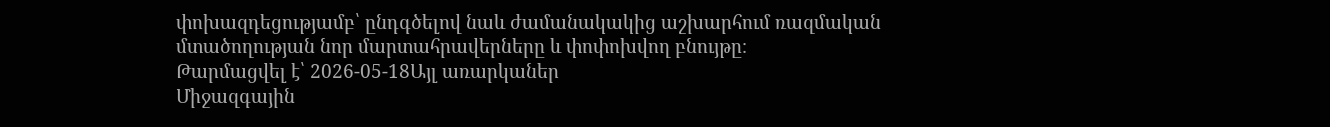փոխազդեցությամբ՝ ընդգծելով նաև ժամանակակից աշխարհում ռազմական մտածողության նոր մարտահրավերները և փոփոխվող բնույթը։
Թարմացվել է՝ 2026-05-18Այլ առարկաներ
Միջազգային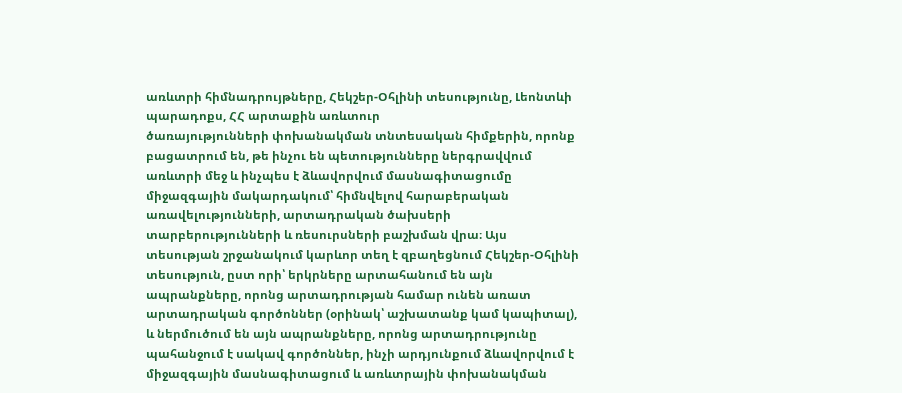առևտրի հիմնադրույթները, Հեկշեր-Օհլինի տեսությունը, Լեոնտևի պարադոքս, ՀՀ արտաքին առևտուր
ծառայությունների փոխանակման տնտեսական հիմքերին, որոնք բացատրում են, թե ինչու են պետությունները ներգրավվում առևտրի մեջ և ինչպես է ձևավորվում մասնագիտացումը միջազգային մակարդակում՝ հիմնվելով հարաբերական առավելությունների, արտադրական ծախսերի տարբերությունների և ռեսուրսների բաշխման վրա։ Այս տեսության շրջանակում կարևոր տեղ է զբաղեցնում Հեկշեր-Օհլինի տեսություն, ըստ որի՝ երկրները արտահանում են այն ապրանքները, որոնց արտադրության համար ունեն առատ արտադրական գործոններ (օրինակ՝ աշխատանք կամ կապիտալ), և ներմուծում են այն ապրանքները, որոնց արտադրությունը պահանջում է սակավ գործոններ, ինչի արդյունքում ձևավորվում է միջազգային մասնագիտացում և առևտրային փոխանակման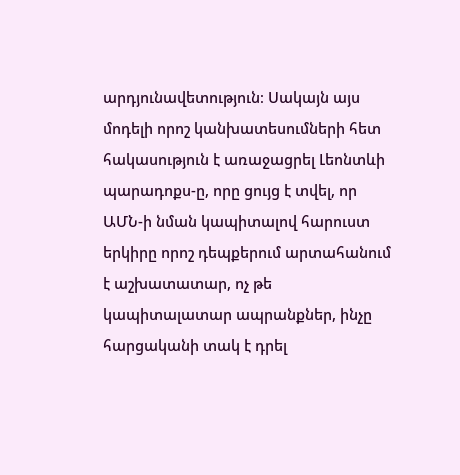արդյունավետություն։ Սակայն այս մոդելի որոշ կանխատեսումների հետ հակասություն է առաջացրել Լեոնտևի պարադոքս-ը, որը ցույց է տվել, որ ԱՄՆ-ի նման կապիտալով հարուստ երկիրը որոշ դեպքերում արտահանում է աշխատատար, ոչ թե կապիտալատար ապրանքներ, ինչը հարցականի տակ է դրել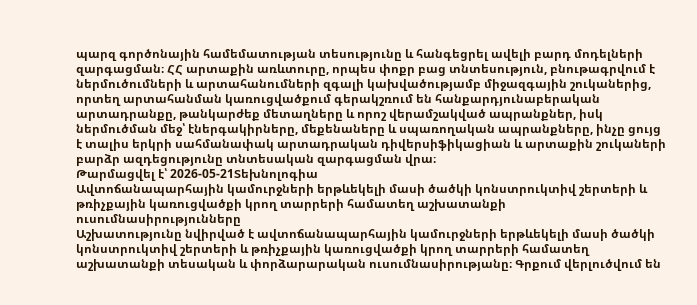պարզ գործոնային համեմատության տեսությունը և հանգեցրել ավելի բարդ մոդելների զարգացման։ ՀՀ արտաքին առևտուրը, որպես փոքր բաց տնտեսություն, բնութագրվում է ներմուծումների և արտահանումների զգալի կախվածությամբ միջազգային շուկաներից, որտեղ արտահանման կառուցվածքում գերակշռում են հանքարդյունաբերական արտադրանքը, թանկարժեք մետաղները և որոշ վերամշակված ապրանքներ, իսկ ներմուծման մեջ՝ էներգակիրները, մեքենաները և սպառողական ապրանքները, ինչը ցույց է տալիս երկրի սահմանափակ արտադրական դիվերսիֆիկացիան և արտաքին շուկաների բարձր ազդեցությունը տնտեսական զարգացման վրա։
Թարմացվել է՝ 2026-05-21Տեխնոլոգիա
Ավտոճանապարհային կամուրջների երթևեկելի մասի ծածկի կոնստրուկտիվ շերտերի և թռիչքային կառուցվածքի կրող տարրերի համատեղ աշխատանքի ուսումնասիրությունները
Աշխատությունը նվիրված է ավտոճանապարհային կամուրջների երթևեկելի մասի ծածկի կոնստրուկտիվ շերտերի և թռիչքային կառուցվածքի կրող տարրերի համատեղ աշխատանքի տեսական և փորձարարական ուսումնասիրությանը։ Գրքում վերլուծվում են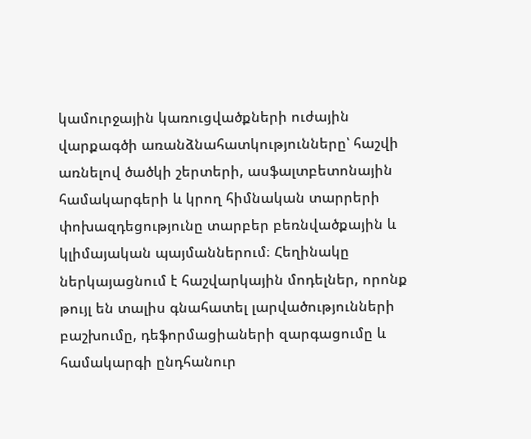կամուրջային կառուցվածքների ուժային վարքագծի առանձնահատկությունները՝ հաշվի առնելով ծածկի շերտերի, ասֆալտբետոնային համակարգերի և կրող հիմնական տարրերի փոխազդեցությունը տարբեր բեռնվածքային և կլիմայական պայմաններում։ Հեղինակը ներկայացնում է հաշվարկային մոդելներ, որոնք թույլ են տալիս գնահատել լարվածությունների բաշխումը, դեֆորմացիաների զարգացումը և համակարգի ընդհանուր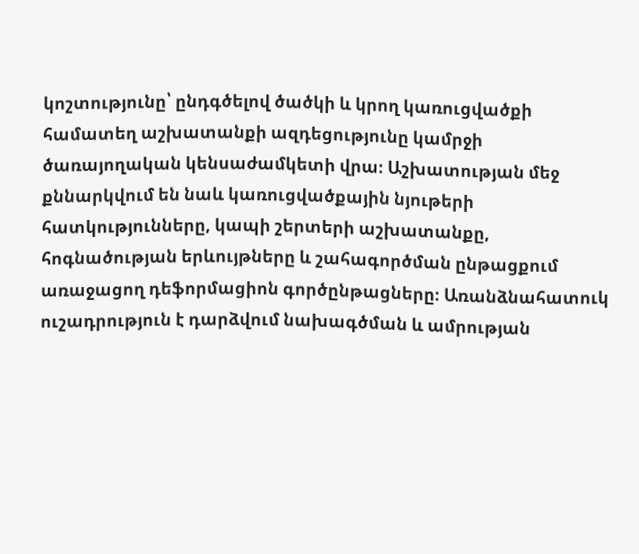կոշտությունը՝ ընդգծելով ծածկի և կրող կառուցվածքի համատեղ աշխատանքի ազդեցությունը կամրջի ծառայողական կենսաժամկետի վրա։ Աշխատության մեջ քննարկվում են նաև կառուցվածքային նյութերի հատկությունները, կապի շերտերի աշխատանքը, հոգնածության երևույթները և շահագործման ընթացքում առաջացող դեֆորմացիոն գործընթացները։ Առանձնահատուկ ուշադրություն է դարձվում նախագծման և ամրության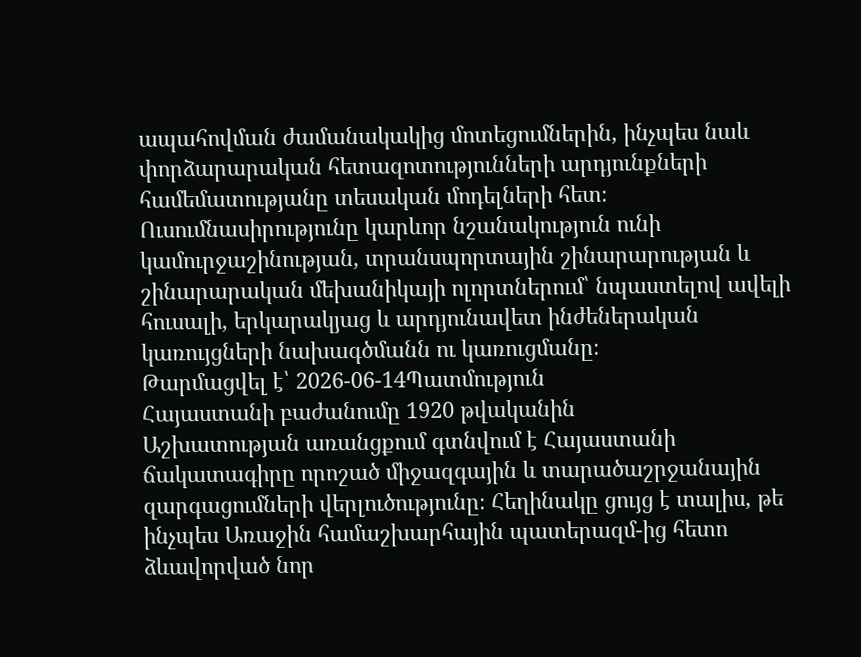ապահովման ժամանակակից մոտեցումներին, ինչպես նաև փորձարարական հետազոտությունների արդյունքների համեմատությանը տեսական մոդելների հետ։ Ուսումնասիրությունը կարևոր նշանակություն ունի կամուրջաշինության, տրանսպորտային շինարարության և շինարարական մեխանիկայի ոլորտներում՝ նպաստելով ավելի հուսալի, երկարակյաց և արդյունավետ ինժեներական կառույցների նախագծմանն ու կառուցմանը։
Թարմացվել է՝ 2026-06-14Պատմություն
Հայաստանի բաժանումը 1920 թվականին
Աշխատության առանցքում գտնվում է Հայաստանի ճակատագիրը որոշած միջազգային և տարածաշրջանային զարգացումների վերլուծությունը։ Հեղինակը ցույց է տալիս, թե ինչպես Առաջին համաշխարհային պատերազմ-ից հետո ձևավորված նոր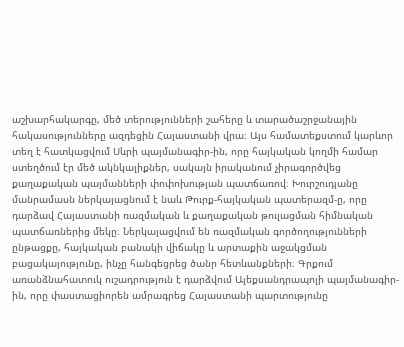աշխարհակարգը, մեծ տերությունների շահերը և տարածաշրջանային հակասությունները ազդեցին Հայաստանի վրա։ Այս համատեքստում կարևոր տեղ է հատկացվում Սևրի պայմանագիր-ին, որը հայկական կողմի համար ստեղծում էր մեծ ակնկալիքներ, սակայն իրականում չիրագործվեց քաղաքական պայմանների փոփոխության պատճառով։ Խուրշուդյանը մանրամասն ներկայացնում է նաև Թուրք-հայկական պատերազմ-ը, որը դարձավ Հայաստանի ռազմական և քաղաքական թուլացման հիմնական պատճառներից մեկը։ Ներկայացվում են ռազմական գործողությունների ընթացքը, հայկական բանակի վիճակը և արտաքին աջակցման բացակայությունը, ինչը հանգեցրեց ծանր հետևանքների։ Գրքում առանձնահատուկ ուշադրություն է դարձվում Ալեքսանդրապոլի պայմանագիր-ին, որը փաստացիորեն ամրագրեց Հայաստանի պարտությունը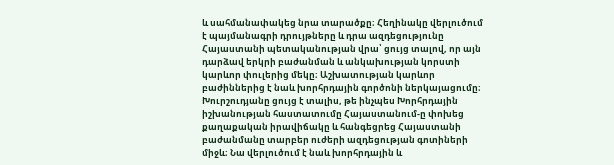և սահմանափակեց նրա տարածքը։ Հեղինակը վերլուծում է պայմանագրի դրույթները և դրա ազդեցությունը Հայաստանի պետականության վրա՝ ցույց տալով, որ այն դարձավ երկրի բաժանման և անկախության կորստի կարևոր փուլերից մեկը։ Աշխատության կարևոր բաժիններից է նաև խորհրդային գործոնի ներկայացումը։ Խուրշուդյանը ցույց է տալիս, թե ինչպես Խորհրդային իշխանության հաստատումը Հայաստանում-ը փոխեց քաղաքական իրավիճակը և հանգեցրեց Հայաստանի բաժանմանը տարբեր ուժերի ազդեցության գոտիների միջև։ Նա վերլուծում է նաև խորհրդային և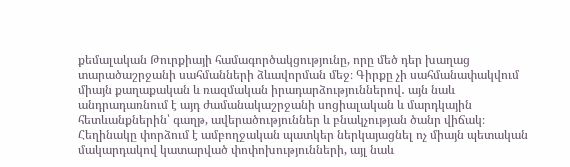քեմալական Թուրքիայի համագործակցությունը, որը մեծ դեր խաղաց տարածաշրջանի սահմանների ձևավորման մեջ։ Գիրքը չի սահմանափակվում միայն քաղաքական և ռազմական իրադարձություններով․ այն նաև անդրադառնում է այդ ժամանակաշրջանի սոցիալական և մարդկային հետևանքներին՝ գաղթ, ավերածություններ և բնակչության ծանր վիճակ։ Հեղինակը փորձում է ամբողջական պատկեր ներկայացնել ոչ միայն պետական մակարդակով կատարված փոփոխությունների, այլ նաև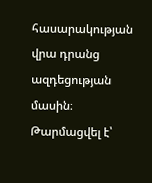հասարակության վրա դրանց ազդեցության մասին։
Թարմացվել է՝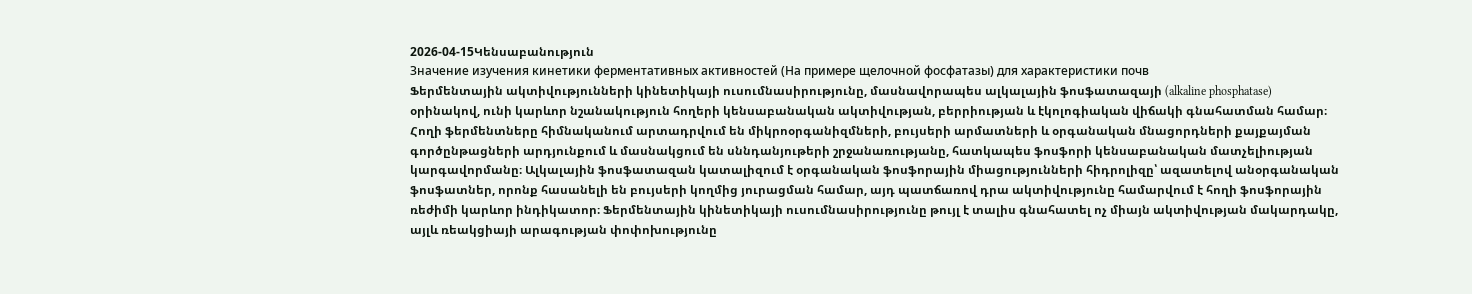2026-04-15Կենսաբանություն
Значение изучения кинетики ферментативных активностей (На примере щелочной фосфатазы) для характеристики почв
Ֆերմենտային ակտիվությունների կինետիկայի ուսումնասիրությունը, մասնավորապես ալկալային ֆոսֆատազայի (alkaline phosphatase) օրինակով, ունի կարևոր նշանակություն հողերի կենսաբանական ակտիվության, բերրիության և էկոլոգիական վիճակի գնահատման համար։ Հողի ֆերմենտները հիմնականում արտադրվում են միկրոօրգանիզմների, բույսերի արմատների և օրգանական մնացորդների քայքայման գործընթացների արդյունքում և մասնակցում են սննդանյութերի շրջանառությանը, հատկապես ֆոսֆորի կենսաբանական մատչելիության կարգավորմանը։ Ալկալային ֆոսֆատազան կատալիզում է օրգանական ֆոսֆորային միացությունների հիդրոլիզը՝ ազատելով անօրգանական ֆոսֆատներ, որոնք հասանելի են բույսերի կողմից յուրացման համար, այդ պատճառով դրա ակտիվությունը համարվում է հողի ֆոսֆորային ռեժիմի կարևոր ինդիկատոր։ Ֆերմենտային կինետիկայի ուսումնասիրությունը թույլ է տալիս գնահատել ոչ միայն ակտիվության մակարդակը, այլև ռեակցիայի արագության փոփոխությունը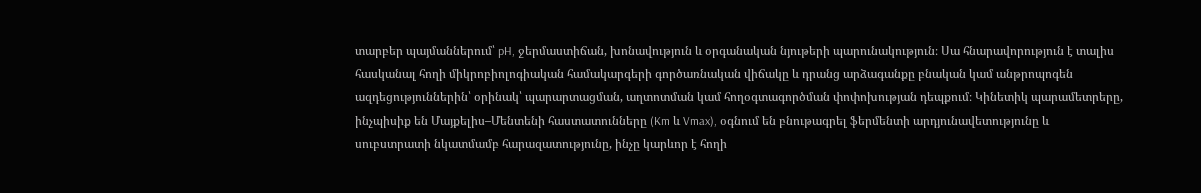տարբեր պայմաններում՝ pH, ջերմաստիճան, խոնավություն և օրգանական նյութերի պարունակություն։ Սա հնարավորություն է տալիս հասկանալ հողի միկրոբիոլոգիական համակարգերի գործառնական վիճակը և դրանց արձագանքը բնական կամ անթրոպոգեն ազդեցություններին՝ օրինակ՝ պարարտացման, աղտոտման կամ հողօգտագործման փոփոխության դեպքում։ Կինետիկ պարամետրերը, ինչպիսիք են Մայքելիս–Մենտենի հաստատունները (Km և Vmax), օգնում են բնութագրել ֆերմենտի արդյունավետությունը և սուբստրատի նկատմամբ հարազատությունը, ինչը կարևոր է հողի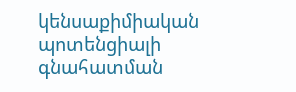կենսաքիմիական պոտենցիալի գնահատման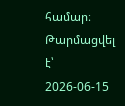համար։
Թարմացվել է՝ 2026-06-15